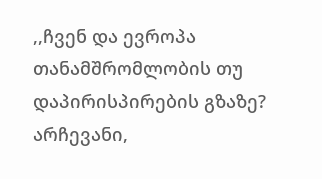,,ჩვენ და ევროპა თანამშრომლობის თუ დაპირისპირების გზაზე? არჩევანი,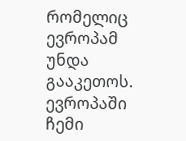რომელიც ევროპამ უნდა გააკეთოს.
ევროპაში ჩემი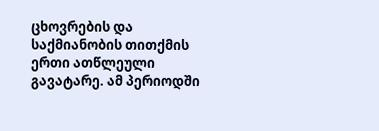ცხოვრების და საქმიანობის თითქმის ერთი ათწლეული გავატარე. ამ პერიოდში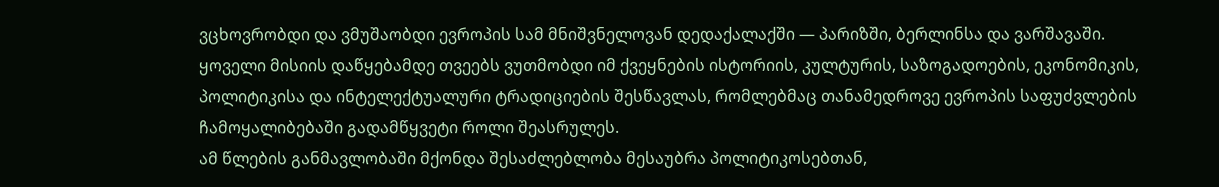ვცხოვრობდი და ვმუშაობდი ევროპის სამ მნიშვნელოვან დედაქალაქში — პარიზში, ბერლინსა და ვარშავაში. ყოველი მისიის დაწყებამდე თვეებს ვუთმობდი იმ ქვეყნების ისტორიის, კულტურის, საზოგადოების, ეკონომიკის, პოლიტიკისა და ინტელექტუალური ტრადიციების შესწავლას, რომლებმაც თანამედროვე ევროპის საფუძვლების ჩამოყალიბებაში გადამწყვეტი როლი შეასრულეს.
ამ წლების განმავლობაში მქონდა შესაძლებლობა მესაუბრა პოლიტიკოსებთან,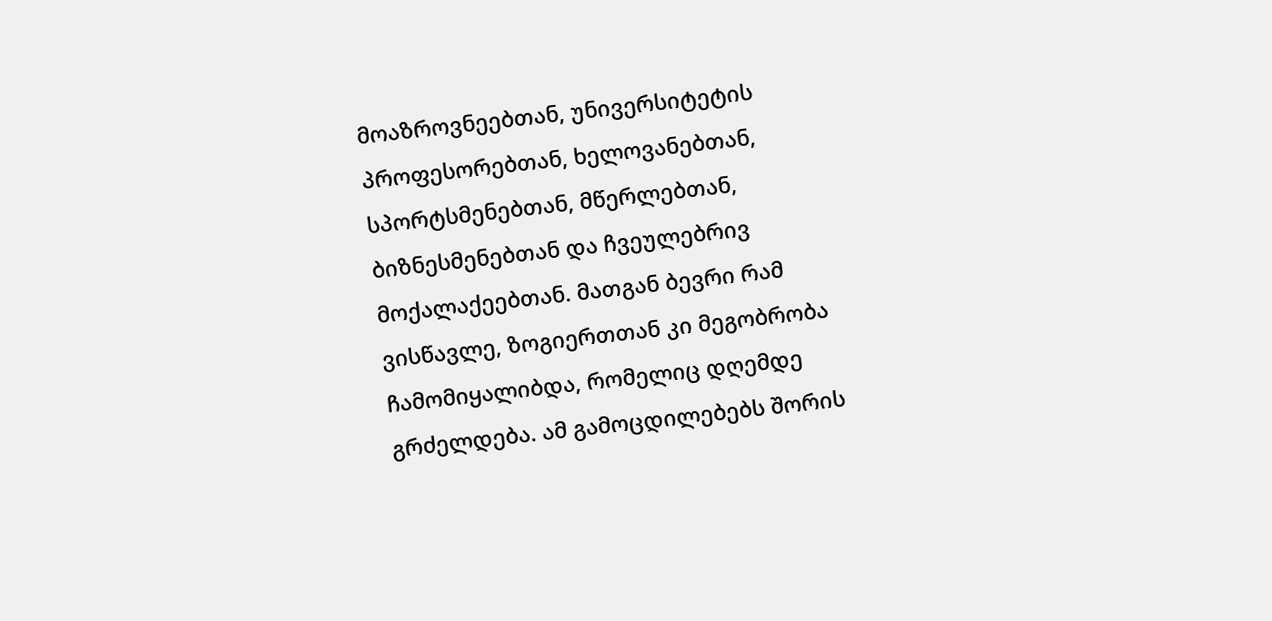მოაზროვნეებთან, უნივერსიტეტის პროფესორებთან, ხელოვანებთან, სპორტსმენებთან, მწერლებთან, ბიზნესმენებთან და ჩვეულებრივ მოქალაქეებთან. მათგან ბევრი რამ ვისწავლე, ზოგიერთთან კი მეგობრობა ჩამომიყალიბდა, რომელიც დღემდე გრძელდება. ამ გამოცდილებებს შორის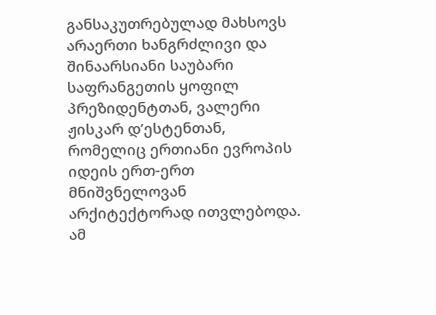განსაკუთრებულად მახსოვს არაერთი ხანგრძლივი და შინაარსიანი საუბარი საფრანგეთის ყოფილ პრეზიდენტთან, ვალერი ჟისკარ დ’ესტენთან, რომელიც ერთიანი ევროპის იდეის ერთ-ერთ მნიშვნელოვან არქიტექტორად ითვლებოდა.
ამ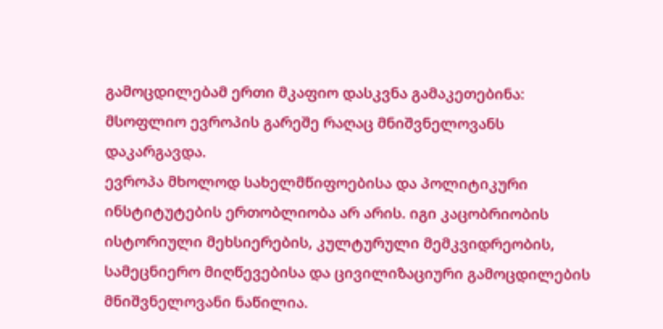გამოცდილებამ ერთი მკაფიო დასკვნა გამაკეთებინა: მსოფლიო ევროპის გარეშე რაღაც მნიშვნელოვანს დაკარგავდა.
ევროპა მხოლოდ სახელმწიფოებისა და პოლიტიკური ინსტიტუტების ერთობლიობა არ არის. იგი კაცობრიობის ისტორიული მეხსიერების, კულტურული მემკვიდრეობის, სამეცნიერო მიღწევებისა და ცივილიზაციური გამოცდილების მნიშვნელოვანი ნაწილია.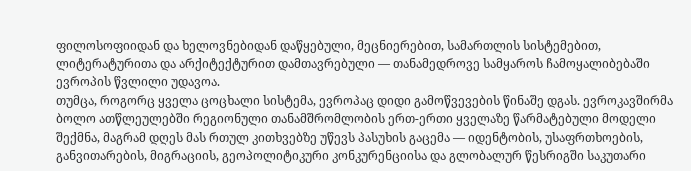ფილოსოფიიდან და ხელოვნებიდან დაწყებული, მეცნიერებით, სამართლის სისტემებით, ლიტერატურითა და არქიტექტურით დამთავრებული — თანამედროვე სამყაროს ჩამოყალიბებაში ევროპის წვლილი უდავოა.
თუმცა, როგორც ყველა ცოცხალი სისტემა, ევროპაც დიდი გამოწვევების წინაშე დგას. ევროკავშირმა ბოლო ათწლეულებში რეგიონული თანამშრომლობის ერთ-ერთი ყველაზე წარმატებული მოდელი შექმნა, მაგრამ დღეს მას რთულ კითხვებზე უწევს პასუხის გაცემა — იდენტობის, უსაფრთხოების, განვითარების, მიგრაციის, გეოპოლიტიკური კონკურენციისა და გლობალურ წესრიგში საკუთარი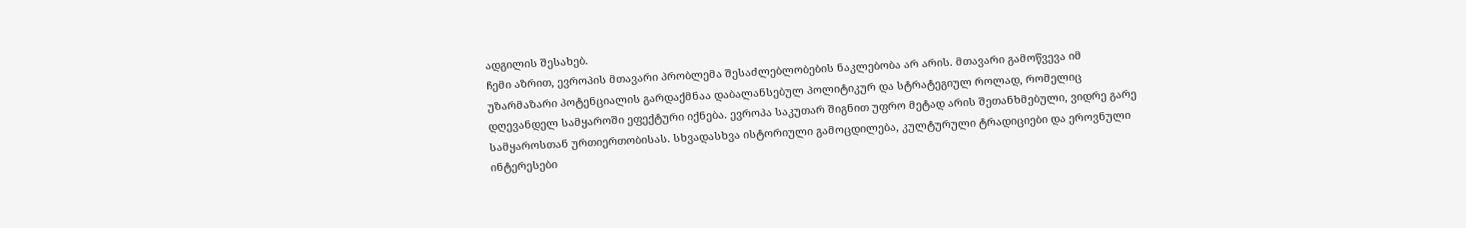ადგილის შესახებ.
ჩემი აზრით, ევროპის მთავარი პრობლემა შესაძლებლობების ნაკლებობა არ არის. მთავარი გამოწვევა იმ უზარმაზარი პოტენციალის გარდაქმნაა დაბალანსებულ პოლიტიკურ და სტრატეგიულ როლად, რომელიც დღევანდელ სამყაროში ეფექტური იქნება. ევროპა საკუთარ შიგნით უფრო მეტად არის შეთანხმებული, ვიდრე გარე სამყაროსთან ურთიერთობისას. სხვადასხვა ისტორიული გამოცდილება, კულტურული ტრადიციები და ეროვნული ინტერესები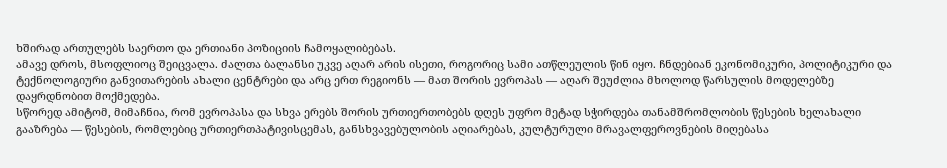ხშირად ართულებს საერთო და ერთიანი პოზიციის ჩამოყალიბებას.
ამავე დროს, მსოფლიოც შეიცვალა. ძალთა ბალანსი უკვე აღარ არის ისეთი, როგორიც სამი ათწლეულის წინ იყო. ჩნდებიან ეკონომიკური, პოლიტიკური და ტექნოლოგიური განვითარების ახალი ცენტრები და არც ერთ რეგიონს — მათ შორის ევროპას — აღარ შეუძლია მხოლოდ წარსულის მოდელებზე დაყრდნობით მოქმედება.
სწორედ ამიტომ, მიმაჩნია, რომ ევროპასა და სხვა ერებს შორის ურთიერთობებს დღეს უფრო მეტად სჭირდება თანამშრომლობის წესების ხელახალი გააზრება — წესების, რომლებიც ურთიერთპატივისცემას, განსხვავებულობის აღიარებას, კულტურული მრავალფეროვნების მიღებასა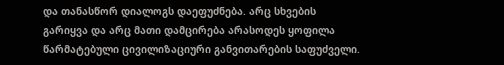და თანასწორ დიალოგს დაეფუძნება. არც სხვების გარიყვა და არც მათი დამცირება არასოდეს ყოფილა წარმატებული ცივილიზაციური განვითარების საფუძველი.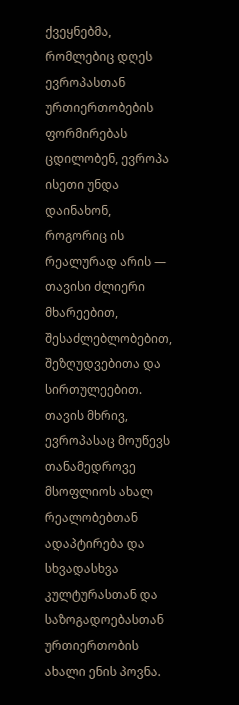ქვეყნებმა, რომლებიც დღეს ევროპასთან ურთიერთობების ფორმირებას ცდილობენ, ევროპა ისეთი უნდა დაინახონ, როგორიც ის რეალურად არის — თავისი ძლიერი მხარეებით, შესაძლებლობებით, შეზღუდვებითა და სირთულეებით. თავის მხრივ, ევროპასაც მოუწევს თანამედროვე მსოფლიოს ახალ რეალობებთან ადაპტირება და სხვადასხვა კულტურასთან და საზოგადოებასთან ურთიერთობის ახალი ენის პოვნა.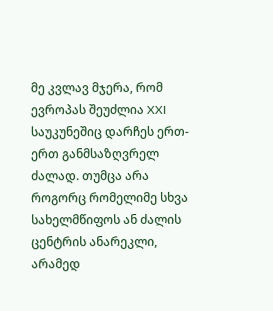მე კვლავ მჯერა, რომ ევროპას შეუძლია XXI საუკუნეშიც დარჩეს ერთ-ერთ განმსაზღვრელ ძალად. თუმცა არა როგორც რომელიმე სხვა სახელმწიფოს ან ძალის ცენტრის ანარეკლი, არამედ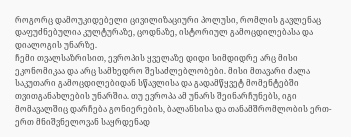როგორც დამოუკიდებელი ცივილიზაციური პოლუსი, რომლის გავლენაც დაფუძნებულია კულტურაზე, ცოდნაზე, ისტორიულ გამოცდილებასა და დიალოგის უნარზე.
ჩემი თვალსაზრისით, ევროპის ყველაზე დიდი სიმდიდრე არც მისი ეკონომიკაა და არც სამხედრო შესაძლებლობები. მისი მთავარი ძალა საკუთარი გამოცდილებიდან სწავლისა და გადამწყვეტ მომენტებში თვითგანახლების უნარშია. თუ ევროპა ამ უნარს შეინარჩუნებს, იგი მომავალშიც დარჩება გონიერების, ბალანსისა და თანამშრომლობის ერთ-ერთ მნიშვნელოვან საყრდენად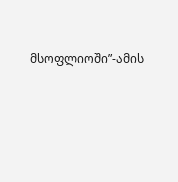მსოფლიოში”-ამის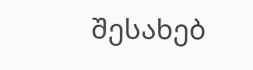შესახებ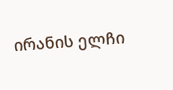ირანის ელჩი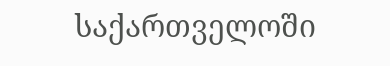საქართველოში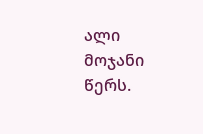ალი მოჯანი წერს.